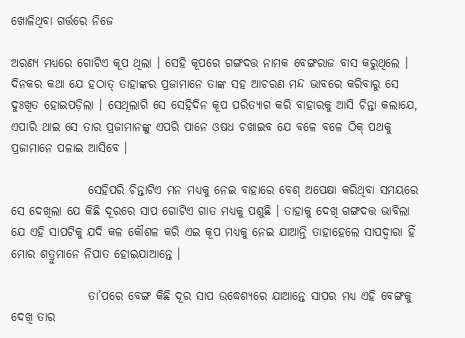ଖୋଳିଥିବା ଗର୍ତ୍ତରେ ନିଜେ

ଅରଣ୍ୟ ମଧ୍ୟରେ ଗୋଟିଏ କୂପ ଥିଲା । ସେହି କୂପରେ ଗଙ୍ଗଦତ୍ତ ନାମକ ବେଙ୍ଗରାଜ ବାସ କରୁଥିଲେ । ଦିନକର କଥା ଯେ ହଠାତ୍ ତାହାଙ୍କର ପ୍ରଜାମାନେ ତାଙ୍କ ସହ ଆଚରଣ ମନ୍ଦ ଭାବରେ କରିବାରୁ ସେ ଦୁଃଖିତ ହୋଇପଡ଼ିଲା । ସେଥିଲାଗି ସେ ସେହିଦିନ କୂପ ପରିତ୍ୟାଗ କରି ବାହାରକୁ ଆସି ଚିନ୍ତା କଲାଯେ, ଏପାରି ଥାଇ ସେ ତାର ପ୍ରଜାମାନଙ୍କୁ ଏପରି ପାନେ ଓଷଧ ଚଖାଇବ ଯେ ବଳେ ବଳେ ଠିକ୍ ପଥକୁ ପ୍ରଜାମାନେ ପଳାଇ ଆସିବେ ।

                ସେହିପରି ଚିନ୍ତାଟିଏ ମନ ମଧ୍ୟକୁ ନେଇ ବାହାରେ ବେଶ୍ ଅପେକ୍ଷା କରିଥିବା ସମୟରେ ସେ ଦେଖିଲା ଯେ କିଛି ଦୂରରେ ସାପ ଗୋଟିଏ ଗାତ ମଧ୍ୟକୁ ପଶୁଛି । ତାହାକୁ ଦେଖି ଗଙ୍ଗଦତ୍ତ ଭାବିଲା ଯେ ଏହି ସାପଟିକୁ ଯଦି କଳ କୌଶଳ କରି ଏଇ କୂପ ମଧ୍ୟକୁ ନେଇ ଯାଆନ୍ତି ତାହାହେଲେ ସାପଦ୍ୱାରା ହିଁ ମୋର ଶତ୍ରୁମାନେ ନିପାତ ହୋଇଯାଆନ୍ତେ ।

                ତା’ପରେ ବେଙ୍ଗ କିଛି ଦୂର ସାପ ଉଦ୍ଧେଶ୍ୟରେ ଯାଆନ୍ତେ ସାପର ମଧ୍ୟ ଏହି ବେଙ୍ଗକୁ ଦେଖି ତାର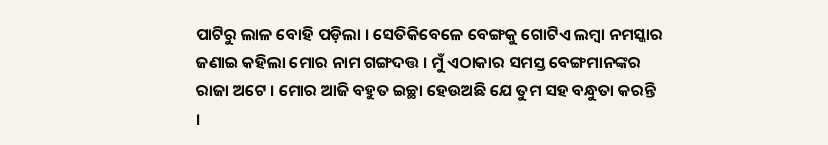ପାଟିରୁ ଲାଳ ବୋହି ପଡ଼ିଲା । ସେତିକିବେଳେ ବେଙ୍ଗକୁ ଗୋଟିଏ ଲମ୍ବା ନମସ୍କାର ଜଣାଇ କହିଲା ମୋର ନାମ ଗଙ୍ଗଦତ୍ତ । ମୁଁ ଏଠାକାର ସମସ୍ତ ବେଙ୍ଗମାନଙ୍କର ରାଜା ଅଟେ । ମୋର ଆଜି ବହୁତ ଇଚ୍ଛା ହେଉଅଛି ଯେ ତୁମ ସହ ବନ୍ଧୁତା କରନ୍ତି ।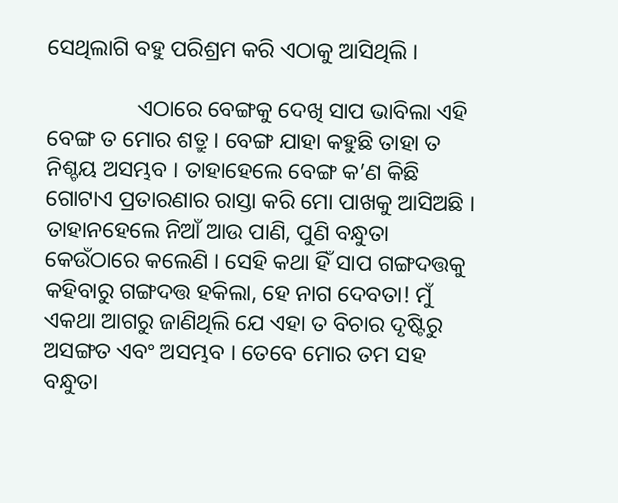ସେଥିଲାଗି ବହୁ ପରିଶ୍ରମ କରି ଏଠାକୁ ଆସିଥିଲି ।

                ଏଠାରେ ବେଙ୍ଗକୁ ଦେଖି ସାପ ଭାବିଲା ଏହି ବେଙ୍ଗ ତ ମୋର ଶତ୍ରୁ । ବେଙ୍ଗ ଯାହା କହୁଛି ତାହା ତ ନିଶ୍ଚୟ ଅସମ୍ଭବ । ତାହାହେଲେ ବେଙ୍ଗ କ’ଣ କିଛି ଗୋଟାଏ ପ୍ରତାରଣାର ରାସ୍ତା କରି ମୋ ପାଖକୁ ଆସିଅଛି । ତାହାନହେଲେ ନିଆଁ ଆଉ ପାଣି, ପୁଣି ବନ୍ଧୁତା କେଉଁଠାରେ କଲେଣି । ସେହି କଥା ହିଁ ସାପ ଗଙ୍ଗଦତ୍ତକୁ କହିବାରୁ ଗଙ୍ଗଦତ୍ତ ହକିଲା, ହେ ନାଗ ଦେବତା! ମୁଁ ଏକଥା ଆଗରୁ ଜାଣିଥିଲି ଯେ ଏହା ତ ବିଚାର ଦୃଷ୍ଟିରୁ ଅସଙ୍ଗତ ଏବଂ ଅସମ୍ଭବ । ତେବେ ମୋର ତମ ସହ ବନ୍ଧୁତା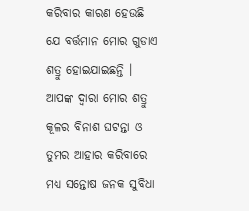କରିବାର କାରଣ ହେଉଛି ଯେ ବର୍ତ୍ତମାନ ମୋର ଗୁଡାଏ ଶତ୍ରୁ ହୋଇଯାଇଛନ୍ତି । ଆପଙ୍କ ଦ୍ୱାରା ମୋର ଶତ୍ରୁ କୂଳର ବିନାଶ ଘଟନ୍ତା ଓ ତୁମର ଆହାର କରିବାରେ ମଧ୍ୟ ସନ୍ତୋଷ ଜନକ ସୁବିଧା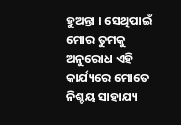ହୁଅନ୍ତା । ସେଥିପାଇଁ ମୋର ତୁମକୁ ଅନୁରୋଧ ଏହି କାର୍ଯ୍ୟରେ ମୋତେ ନିଶ୍ଚୟ ସାହାଯ୍ୟ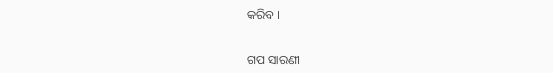କରିବ ।


ଗପ ସାରଣୀ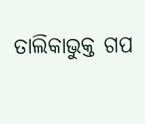ତାଲିକାଭୁକ୍ତ ଗପ